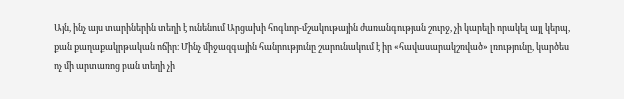Այն, ինչ այս տարիներին տեղի է ունենում Արցախի հոգևոր-մշակութային ժառանգության շուրջ, չի կարելի որակել այլ կերպ, քան քաղաքակրթական ոճիր։ Մինչ միջազգային հանրությունը շարունակում է իր «հավասարակշռված» լռությունը, կարծես ոչ մի արտառոց բան տեղի չի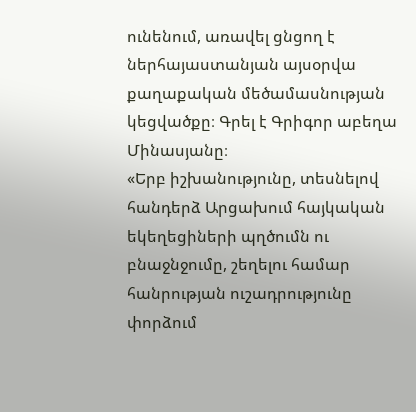ունենում, առավել ցնցող է ներհայաստանյան այսօրվա քաղաքական մեծամասնության կեցվածքը։ Գրել է Գրիգոր աբեղա Մինասյանը։
«Երբ իշխանությունը, տեսնելով հանդերձ Արցախում հայկական եկեղեցիների պղծումն ու բնաջնջումը, շեղելու համար հանրության ուշադրությունը փորձում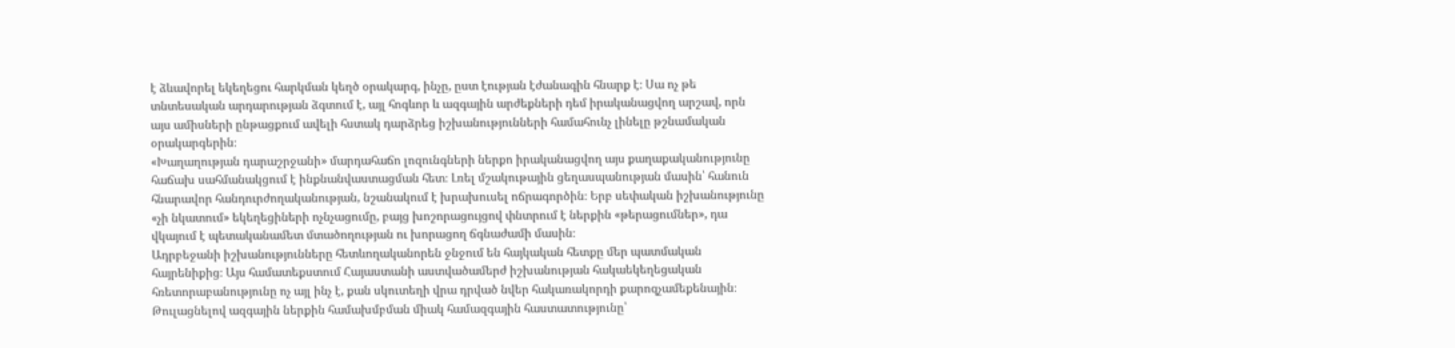է ձևավորել եկեղեցու հարկման կեղծ օրակարգ, ինչը, ըստ էության էժանագին հնարք է։ Սա ոչ թե տնտեսական արդարության ձգտում է, այլ հոգևոր և ազգային արժեքների դեմ իրականացվող արշավ, որն այս ամիսների ընթացքում ավելի հստակ դարձրեց իշխանությունների համահունչ լինելը թշնամական օրակարգերին։
«Խաղաղության դարաշրջանի» մարդահաճո լոզունգների ներքո իրականացվող այս քաղաքականությունը հաճախ սահմանակցում է ինքնանվաստացման հետ։ Լռել մշակութային ցեղասպանության մասին՝ հանուն հնարավոր հանդուրժողականության, նշանակում է խրախուսել ոճրագործին։ Երբ սեփական իշխանությունը «չի նկատում» եկեղեցիների ոչնչացումը, բայց խոշորացույցով փնտրում է ներքին «թերացումներ», դա վկայում է պետականամետ մտածողության ու խորացող ճգնաժամի մասին։
Ադրբեջանի իշխանությունները հետևողականորեն ջնջում են հայկական հետքը մեր պատմական հայրենիքից։ Այս համատեքստում Հայաստանի աստվածամերժ իշխանության հակաեկեղեցական հռետորաբանությունը ոչ այլ ինչ է, քան սկուտեղի վրա դրված նվեր հակառակորդի քարոզչամեքենային։ Թուլացնելով ազգային ներքին համախմբման միակ համազգային հաստատությունը՝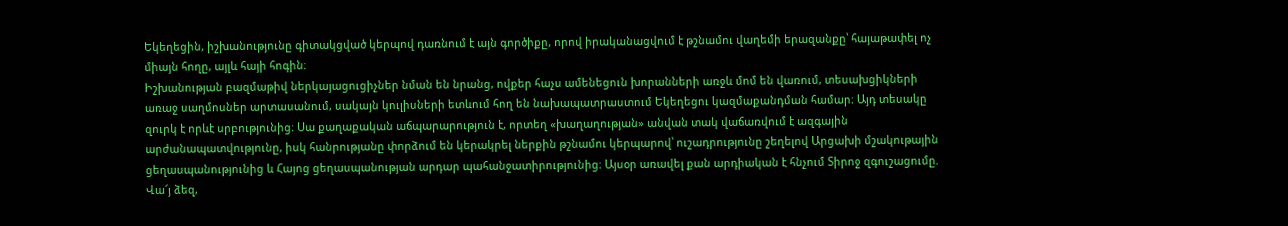Եկեղեցին, իշխանությունը գիտակցված կերպով դառնում է այն գործիքը, որով իրականացվում է թշնամու վաղեմի երազանքը՝ հայաթափել ոչ միայն հողը, այլև հայի հոգին։
Իշխանության բազմաթիվ ներկայացուցիչներ նման են նրանց, ովքեր հաչս ամենեցուն խորանների առջև մոմ են վառում, տեսախցիկների առաջ սաղմոսներ արտասանում, սակայն կուլիսների ետևում հող են նախապատրաստում Եկեղեցու կազմաքանդման համար։ Այդ տեսակը զուրկ է որևէ սրբությունից։ Սա քաղաքական աճպարարություն է, որտեղ «խաղաղության» անվան տակ վաճառվում է ազգային արժանապատվությունը, իսկ հանրությանը փորձում են կերակրել ներքին թշնամու կերպարով՝ ուշադրությունը շեղելով Արցախի մշակութային ցեղասպանությունից և Հայոց ցեղասպանության արդար պահանջատիրությունից։ Այսօր առավել քան արդիական է հնչում Տիրոջ զգուշացումը. Վա՜յ ձեզ,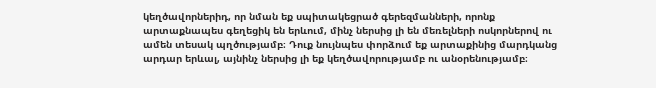կեղծավորներիդ, որ նման եք սպիտակեցրած գերեզմանների, որոնք արտաքնապես գեղեցիկ են երևում, մինչ ներսից լի են մեռելների ոսկորներով ու ամեն տեսակ պղծությամբ։ Դուք նույնպես փորձում եք արտաքինից մարդկանց արդար երևալ, այնինչ ներսից լի եք կեղծավորությամբ ու անօրենությամբ։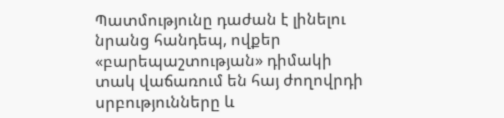Պատմությունը դաժան է լինելու նրանց հանդեպ, ովքեր «բարեպաշտության» դիմակի տակ վաճառում են հայ ժողովրդի սրբությունները և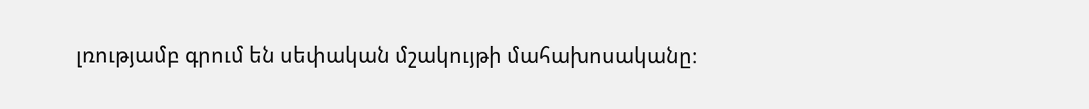լռությամբ գրում են սեփական մշակույթի մահախոսականը։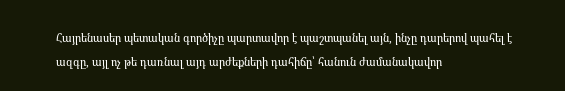Հայրենասեր պետական գործիչը պարտավոր է պաշտպանել այն, ինչը դարերով պահել է ազգը, այլ ոչ թե դառնալ այդ արժեքների դահիճը՝ հանուն ժամանակավոր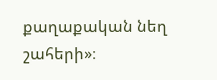քաղաքական նեղ շահերի»։